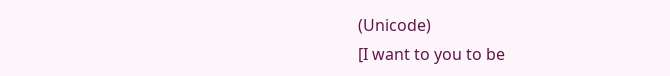(Unicode)
[I want to you to be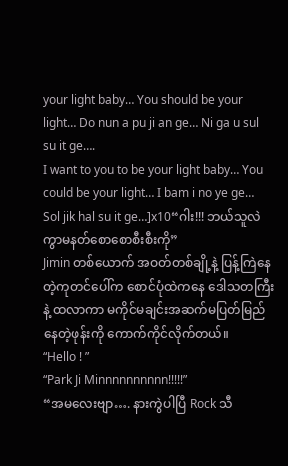your light baby… You should be your light… Do nun a pu ji an ge… Ni ga u sul su it ge….
I want to you to be your light baby… You could be your light… I bam i no ye ge… Sol jik hal su it ge…]x10“ဂါး!!! ဘယ်သူလဲကွာမနတ်စောစောစီးစီးကို”
Jimin တစ်ယောက် အဝတ်တစ်ချို့နဲ့ ပြန့်ကြဲနေတဲ့ကုတင်ပေါ်က စောင်ပုံထဲကနေ ဒေါသတကြီးနဲ့ ထလာကာ မကိုင်မချင်းအဆက်မပြတ်မြည်နေတဲ့ဖုန်းကို ကောက်ကိုင်လိုက်တယ်။
“Hello ! ”
“Park Ji Minnnnnnnnnn!!!!!”
“အမလေးဗျာ…. နားကွဲပါပြီ Rock သီ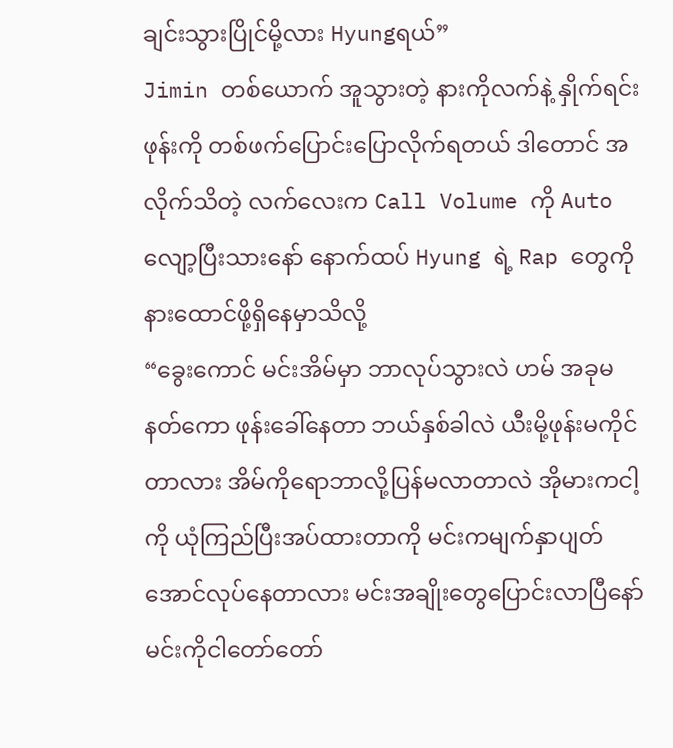ချင်းသွားပြိုင်မို့လား Hyungရယ်”
Jimin တစ်ယောက် အူသွားတဲ့ နားကိုလက်နဲ့ နှိုက်ရင်း ဖုန်းကို တစ်ဖက်ပြောင်းပြောလိုက်ရတယ် ဒါတောင် အလိုက်သိတဲ့ လက်လေးက Call Volume ကို Auto လျော့ပြီးသားနော် နောက်ထပ် Hyung ရဲ့ Rap တွေကို နားထောင်ဖို့ရှိနေမှာသိလို့
“ခွေးကောင် မင်းအိမ်မှာ ဘာလုပ်သွားလဲ ဟမ် အခုမနတ်ကော ဖုန်းခေါ်နေတာ ဘယ်နှစ်ခါလဲ ယီးမို့ဖုန်းမကိုင်တာလား အိမ်ကိုရောဘာလို့ပြန်မလာတာလဲ အိုမားကငါ့ကို ယုံကြည်ပြီးအပ်ထားတာကို မင်းကမျက်နှာပျတ်အောင်လုပ်နေတာလား မင်းအချိုးတွေပြောင်းလာပြီနော် မင်းကိုငါတော်တော်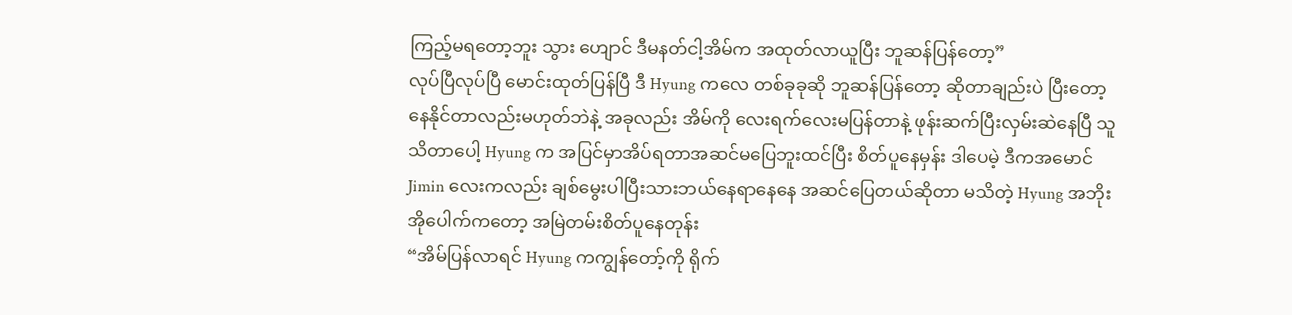ကြည့်မရတော့ဘူး သွား ဟျောင် ဒီမနတ်ငါ့အိမ်က အထုတ်လာယူပြီး ဘူဆန်ပြန်တော့”
လုပ်ပြီလုပ်ပြီ မောင်းထုတ်ပြန်ပြီ ဒီ Hyung ကလေ တစ်ခုခုဆို ဘူဆန်ပြန်တော့ ဆိုတာချည်းပဲ ပြီးတော့နေနိုင်တာလည်းမဟုတ်ဘဲနဲ့ အခုလည်း အိမ်ကို လေးရက်လေးမပြန်တာနဲ့ ဖုန်းဆက်ပြီးလှမ်းဆဲနေပြီ သူသိတာပေါ့ Hyung က အပြင်မှာအိပ်ရတာအဆင်မပြေဘူးထင်ပြီး စိတ်ပူနေမှန်း ဒါပေမဲ့ ဒီကအမောင်Jimin လေးကလည်း ချစ်မွေးပါပြီးသားဘယ်နေရာနေနေ အဆင်ပြေတယ်ဆိုတာ မသိတဲ့ Hyung အဘိုးအိုပေါက်ကတော့ အမြဲတမ်းစိတ်ပူနေတုန်း
“အိမ်ပြန်လာရင် Hyung ကကျွန်တော့်ကို ရိုက်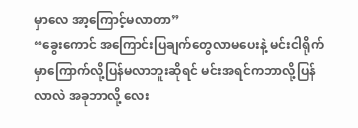မှာလေ အာ့ကြောင့်မလာတာ”
“ခွေးကောင် အကြောင်းပြချက်တွေလာမပေးနဲ့ မင်းငါရိုက်မှာကြောက်လို့ပြန်မလာဘူးဆိုရင် မင်းအရင်ကဘာလို့ပြန်လာလဲ အခုဘာလို့ လေး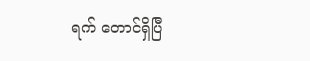ရက် တောင်ရှိပြီ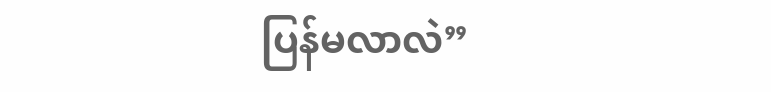ပြန်မလာလဲ”